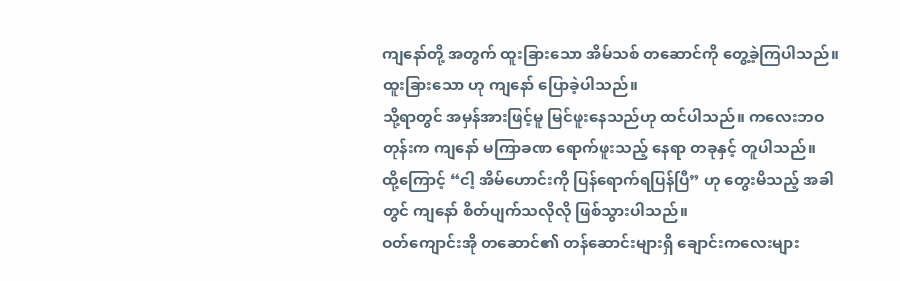ကျနော်တို့ အတွက် ထူးခြားသော အိမ်သစ် တဆောင်ကို တွေ့ခဲ့ကြပါသည်။
ထူးခြားသော ဟု ကျနော် ပြောခဲ့ပါသည်။
သို့ရာတွင် အမှန်အားဖြင့်မူ မြင်ဖူးနေသည်ဟု ထင်ပါသည်။ ကလေးဘဝတုန်းက ကျနော် မကြာခဏ ရောက်ဖူးသည့် နေရာ တခုနှင့် တူပါသည်။
ထို့ကြောင့် “ငါ့ အိမ်ဟောင်းကို ပြန်ရောက်ရပြန်ပြီ” ဟု တွေးမိသည့် အခါတွင် ကျနော် စိတ်ပျက်သလိုလို ဖြစ်သွားပါသည်။
ဝတ်ကျောင်းအို တဆောင်၏ တန်ဆောင်းများရှိ ချောင်းကလေးများ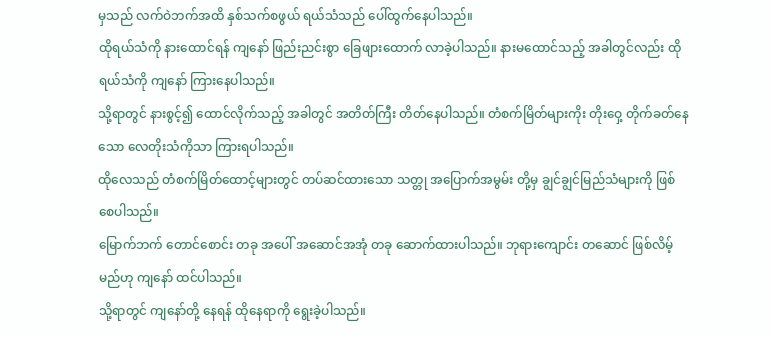မှသည် လက်ဝဲဘက်အထိ နှစ်သက်စဖွယ် ရယ်သံသည် ပေါ်ထွက်နေပါသည်။
ထိုရယ်သံကို နားထောင်ရန် ကျနော် ဖြည်းညင်းစွာ ခြေဖျားထောက် လာခဲ့ပါသည်။ နားမထောင်သည့် အခါတွင်လည်း ထိုရယ်သံကို ကျနော် ကြားနေပါသည်။
သို့ရာတွင် နားစွင့်၍ ထောင်လိုက်သည့် အခါတွင် အတိတ်ကြီး တိတ်နေပါသည်။ တံစက်မြိတ်များကိုး တိုးဝှေ့ တိုက်ခတ်နေသော လေတိုးသံကိုသာ ကြားရပါသည်။
ထိုလေသည် တံစက်မြိတ်ထောင့်များတွင် တပ်ဆင်ထားသော သတ္တု အပြောက်အမွမ်း တို့မှ ချွင်ချွင်မြည်သံများကို ဖြစ်စေပါသည်။
မြောက်ဘက် တောင်စောင်း တခု အပေါ် အဆောင်အအုံ တခု ဆောက်ထားပါသည်။ ဘုရားကျောင်း တဆောင် ဖြစ်လိမ့်မည်ဟု ကျနော် ထင်ပါသည်။
သို့ရာတွင် ကျနော်တို့ နေရန် ထိုနေရာကို ရွေးခဲ့ပါသည်။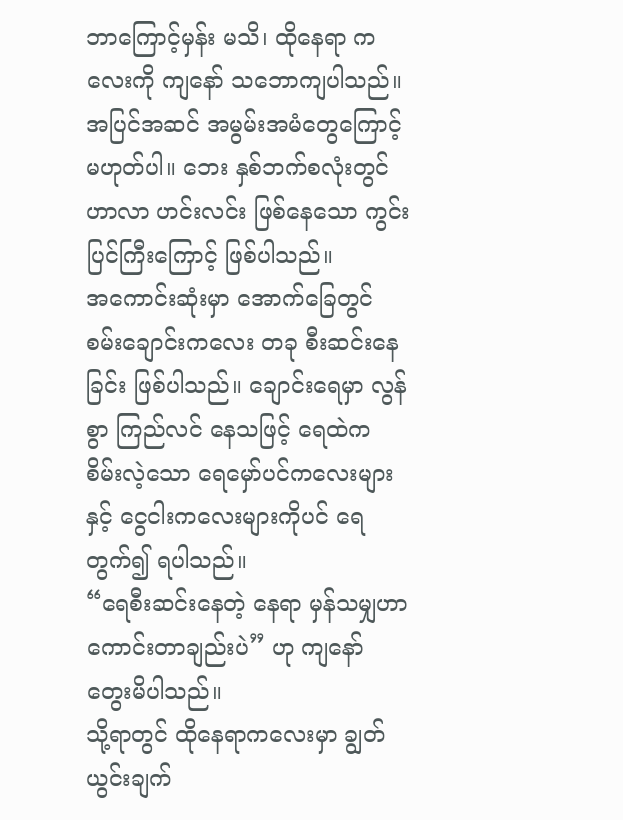ဘာကြောင့်မှန်း မသိ၊ ထိုနေရာ ကလေးကို ကျနော် သဘောကျပါသည်။ အပြင်အဆင် အမွမ်းအမံတွေကြောင့် မဟုတ်ပါ။ ဘေး နှစ်ဘက်စလုံးတွင် ဟာလာ ဟင်းလင်း ဖြစ်နေသော ကွင်းပြင်ကြီးကြောင့် ဖြစ်ပါသည်။
အကောင်းဆုံးမှာ အောက်ခြေတွင် စမ်းချောင်းကလေး တခု စီးဆင်းနေခြင်း ဖြစ်ပါသည်။ ချောင်းရေမှာ လွန်စွာ ကြည်လင် နေသဖြင့် ရေထဲက စိမ်းလဲ့သော ရေမှော်ပင်ကလေးများနှင့် ငွေငါးကလေးများကိုပင် ရေတွက်၍ ရပါသည်။
“ရေစီးဆင်းနေတဲ့ နေရာ မှန်သမျှဟာ ကောင်းတာချည်းပဲ” ဟု ကျနော် တွေးမိပါသည်။
သို့ရာတွင် ထိုနေရာကလေးမှာ ချွတ်ယွင်းချက်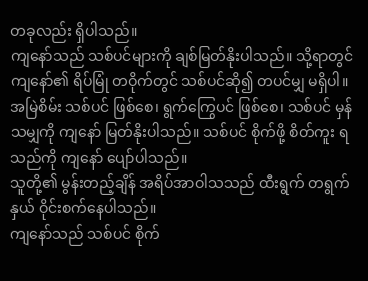တခုလည်း ရှိပါသည်။
ကျနော်သည် သစ်ပင်များကို ချစ်မြတ်နိုးပါသည်။ သို့ရာတွင် ကျနော်၏ ရိပ်မြုံ တဝိုက်တွင် သစ်ပင်ဆို၍ တပင်မျှ မရှိပါ။
အမြဲစိမ်း သစ်ပင် ဖြစ်စေ၊ ရွက်ကြွေပင် ဖြစ်စေ၊ သစ်ပင် မှန်သမျှကို ကျနော် မြတ်နိုးပါသည်။ သစ်ပင် စိုက်ဖို့ စိတ်ကူး ရသည်ကို ကျနော် ပျော်ပါသည်။
သူတို့၏ မွန်းတည့်ချိန် အရိပ်အာဝါသသည် ထီးရွက် တရွက်နှယ် ဝိုင်းစက်နေပါသည်။
ကျနော်သည် သစ်ပင် စိုက်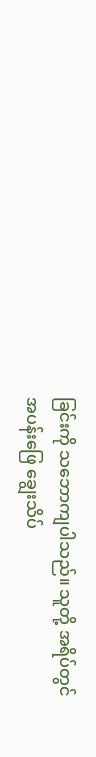ခြင်းကို သဘောကျပါသည်။ သူတို့ အရိပ်တွင် အပန်းဖြေ ချွေးသိပ်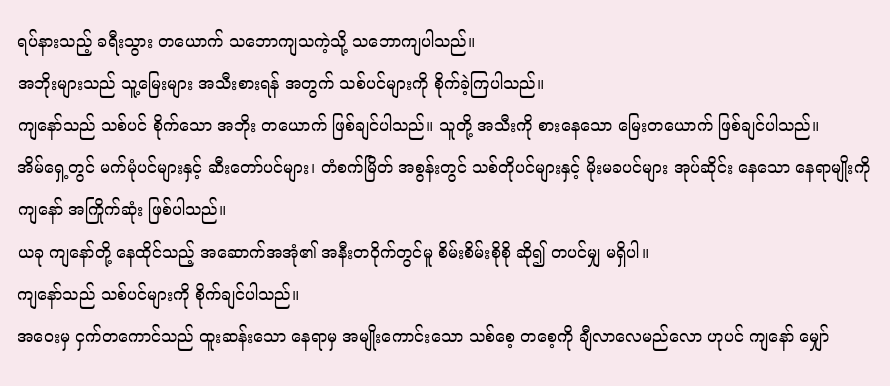ရပ်နားသည့် ခရီးသွား တယောက် သဘောကျသကဲ့သို့ သဘောကျပါသည်။
အဘိုးများသည် သူ့မြေးများ အသီးစားရန် အတွက် သစ်ပင်များကို စိုက်ခဲ့ကြပါသည်။
ကျနော်သည် သစ်ပင် စိုက်သော အဘိုး တယောက် ဖြစ်ချင်ပါသည်။ သူတို့ အသီးကို စားနေသော မြေးတယောက် ဖြစ်ချင်ပါသည်။
အိမ်ရှေ့တွင် မက်မုံပင်များနှင့် ဆီးတော်ပင်များ၊ တံစက်မြိတ် အစွန်းတွင် သစ်တိုပင်များနှင့် မိုးမခပင်များ အုပ်ဆိုင်း နေသော နေရာမျိုးကို ကျနော် အကြိုက်ဆုံး ဖြစ်ပါသည်။
ယခု ကျနော်တို့ နေထိုင်သည့် အဆောက်အအုံ၏ အနီးတဝိုက်တွင်မူ စိမ်းစိမ်းစိုစို ဆို၍ တပင်မျှ မရှိပါ။
ကျနော်သည် သစ်ပင်များကို စိုက်ချင်ပါသည်။
အဝေးမှ ငှက်တကောင်သည် ထူးဆန်းသော နေရာမှ အမျိုးကောင်းသော သစ်စေ့ တစေ့ကို ချီလာလေမည်လော ဟုပင် ကျနော် မျှော်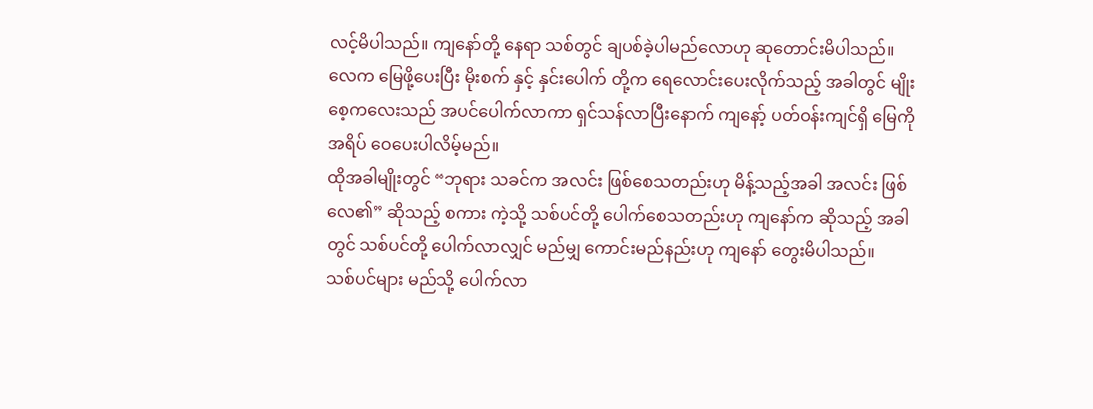လင့်မိပါသည်။ ကျနော်တို့ နေရာ သစ်တွင် ချပစ်ခဲ့ပါမည်လောဟု ဆုတောင်းမိပါသည်။
လေက မြေဖို့ပေးပြီး မိုးစက် နှင့် နှင်းပေါက် တို့က ရေလောင်းပေးလိုက်သည့် အခါတွင် မျိုးစေ့ကလေးသည် အပင်ပေါက်လာကာ ရှင်သန်လာပြီးနောက် ကျနော့် ပတ်ဝန်းကျင်ရှိ မြေကို အရိပ် ဝေပေးပါလိမ့်မည်။
ထိုအခါမျိုးတွင် “ဘုရား သခင်က အလင်း ဖြစ်စေသတည်းဟု မိန့်သည့်အခါ အလင်း ဖြစ်လေ၏” ဆိုသည့် စကား ကဲ့သို့ သစ်ပင်တို့ ပေါက်စေသတည်းဟု ကျနော်က ဆိုသည့် အခါတွင် သစ်ပင်တို့ ပေါက်လာလျှင် မည်မျှ ကောင်းမည်နည်းဟု ကျနော် တွေးမိပါသည်။
သစ်ပင်များ မည်သို့ ပေါက်လာ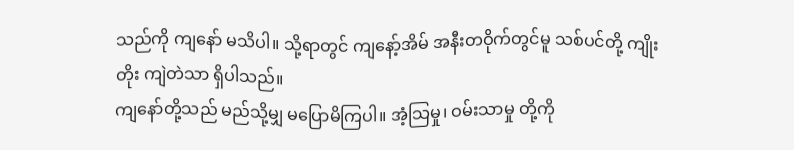သည်ကို ကျနော် မသိပါ။ သို့ရာတွင် ကျနော့်အိမ် အနီးတဝိုက်တွင်မူ သစ်ပင်တို့ ကျိုးတိုး ကျဲတဲသာ ရှိပါသည်။
ကျနော်တို့သည် မည်သို့မျှ မပြောမိကြပါ။ အံ့သြမှု၊ ဝမ်းသာမှု တို့ကို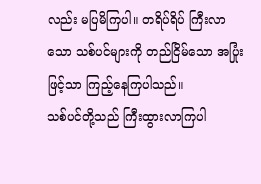လည်း မပြမိကြပါ။ တရိပ်ရိပ် ကြီးလာသော သစ်ပင်များကို တည်ငြိမ်သော အပြုံးဖြင့်သာ ကြည့်နေကြပါသည်။
သစ်ပင်တို့သည် ကြီးထွားလာကြပါ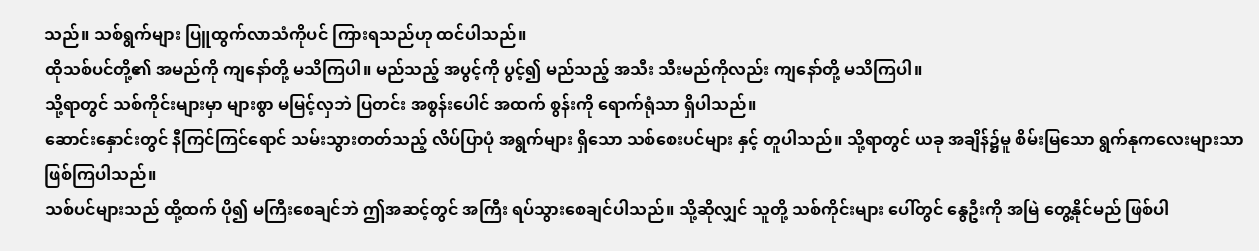သည်။ သစ်ရွက်များ ပြူထွက်လာသံကိုပင် ကြားရသည်ဟု ထင်ပါသည်။
ထိုသစ်ပင်တို့၏ အမည်ကို ကျနော်တို့ မသိကြပါ။ မည်သည့် အပွင့်ကို ပွင့်၍ မည်သည့် အသီး သီးမည်ကိုလည်း ကျနော်တို့ မသိကြပါ။
သို့ရာတွင် သစ်ကိုင်းများမှာ များစွာ မမြင့်လှဘဲ ပြတင်း အစွန်းပေါင် အထက် စွန်းကို ရောက်ရုံသာ ရှိပါသည်။
ဆောင်းနှောင်းတွင် နီကြင်ကြင်ရောင် သမ်းသွားတတ်သည့် လိပ်ပြာပုံ အရွက်များ ရှိသော သစ်စေးပင်များ နှင့် တူပါသည်။ သို့ရာတွင် ယခု အချိန်၌မူ စိမ်းမြသော ရွက်နုကလေးများသာ ဖြစ်ကြပါသည်။
သစ်ပင်များသည် ထို့ထက် ပို၍ မကြီးစေချင်ဘဲ ဤအဆင့်တွင် အကြီး ရပ်သွားစေချင်ပါသည်။ သို့ဆိုလျှင် သူတို့ သစ်ကိုင်းများ ပေါ်တွင် နွေဦးကို အမြဲ တွေ့နိုင်မည် ဖြစ်ပါ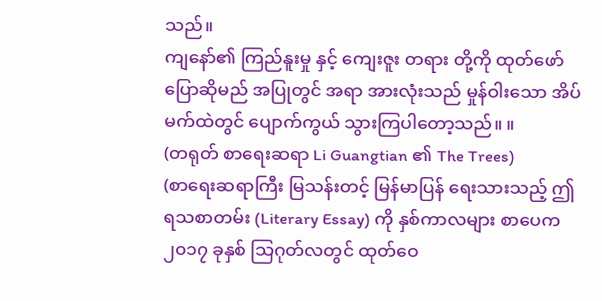သည်။
ကျနော်၏ ကြည်နူးမှု နှင့် ကျေးဇူး တရား တို့ကို ထုတ်ဖော် ပြောဆိုမည် အပြုတွင် အရာ အားလုံးသည် မှုန်ဝါးသော အိပ်မက်ထဲတွင် ပျောက်ကွယ် သွားကြပါတော့သည်။ ။
(တရုတ် စာရေးဆရာ Li Guangtian ၏ The Trees)
(စာရေးဆရာကြီး မြသန်းတင့် မြန်မာပြန် ရေးသားသည့် ဤ ရသစာတမ်း (Literary Essay) ကို နှစ်ကာလများ စာပေက ၂၀၁၇ ခုနှစ် သြဂုတ်လတွင် ထုတ်ဝေ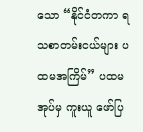သော “နိုင်ငံတကာ ရသစာတမ်းငယ်များ ပထမအကြိမ်” ပထမအုပ်မှ ကူးယူ ဖော်ပြ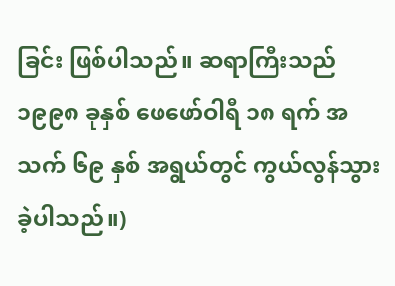ခြင်း ဖြစ်ပါသည်။ ဆရာကြီးသည် ၁၉၉၈ ခုနှစ် ဖေဖော်ဝါရီ ၁၈ ရက် အသက် ၆၉ နှစ် အရွယ်တွင် ကွယ်လွန်သွားခဲ့ပါသည်။)